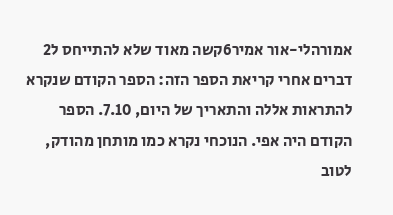אמורהלי-אור אמיר6קשה מאוד שלא להתייחס ל2 דברים אחרי קריאת הספר הזה: הספר הקודם שנקרא להתראות אללה והתאריך של היום, 7.10. הספר הקודם היה אפי. הנוכחי נקרא כמו מותחן מהודק, לטוב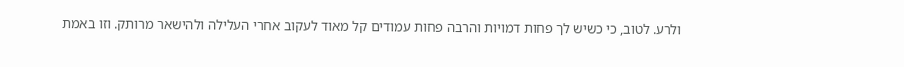ולרע. לטוב, כי כשיש לך פחות דמויות והרבה פחות עמודים קל מאוד לעקוב אחרי העלילה ולהישאר מרותק. וזו באמת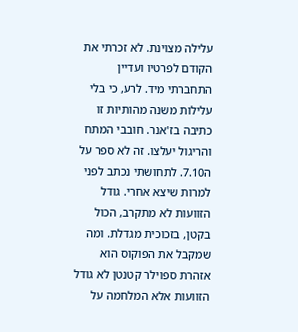עלילה מצוינת. לא זכרתי את הקודם לפרטיו ועדיין התחברתי מיד. לרע, כי בלי עלילות משנה מהותיות זו כתיבה בז'אנר. חובבי המתח והריגול יעלצו. זה לא ספר על ה7.10. לתחושתי נכתב לפני למרות שיצא אחרי. גודל הזוועות לא מתקרב, הכול בקטן, בזכוכית מגדלת. ומה שמקבל את הפוקוס הוא אזהרת ספוילר קטנטן לא גודל הזוועות אלא המלחמה על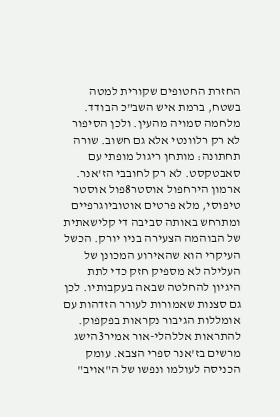החזרת החטופים שקורית למטה בשטח, ברמת איש השב"כ הבודד. מלחמה סמויה מהעין. ולכן הסיפור לא רק רלוונטי אלא גם חשוב. שורה תחתונה: מותחן ריגול מופתי עם סאבטקסט. לא רק לחובבי הז'אנר.
ארמון הירחפול אוסטר8פול אוסטר טיפוסי, מלא פרטים אוטוביוגרפיים ומתרחש באותה סביבה די קלישאתית של הבוהמה הצעירה בניו יורק. הכשל העיקרי הוא שהאירוע המכונן של העלילה לא מספיק חזק כדי לתת היגיון להחלטה שבאה בעקבותיו. לכן גם סצנות שאמורות לעורר הזדהות עם אומללות הגיבור נקראות בפקפוק.
להתראות אללהלי-אור אמיר3הישג מרשים בז'אנר ספרי הצבא. עומק הכניסה לעולמו ונפשו של ה"אויב"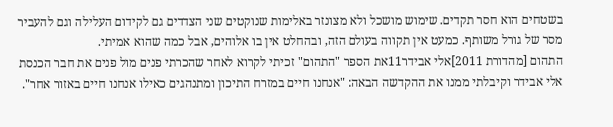בשטחים הוא חסר תקדים. שימוש מושכל ולא מצונזר באלימות שנוקטים שני הצדדים גם לקידום העלילה וגם להעביר מסר של גורל משותף. כמעט אין תקווה בעולם הזה, ובהחלט אין בו אלוהים, אבל כמה שהוא אמיתי.
התהום [מהדורת 2011]אלי אבידר11את הספר "התהום" זכיתי לקרוא לאחר שהכרתי פנים מול פנים את חבר הכנסת אלי אבידר וקיבלתי ממנו את ההקדשה הבאה: "אנחנו חיים במזרח התיכון ומתנהגים כאילו אנחנו חיים באזור אחר".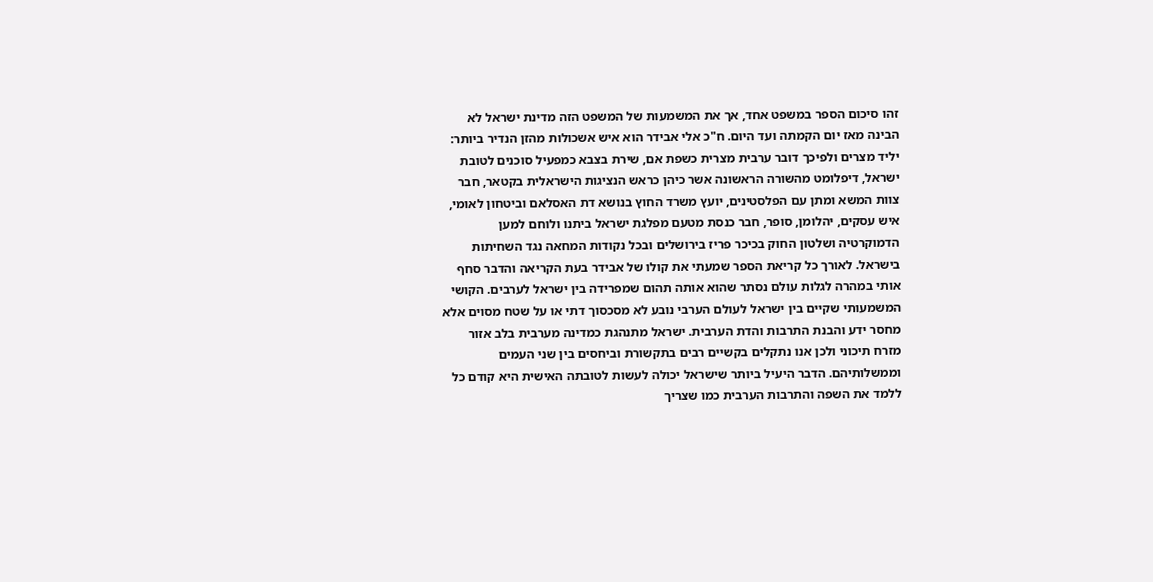זהו סיכום הספר במשפט אחד, אך את המשמעות של המשפט הזה מדינת ישראל לא הבינה מאז יום הקמתה ועד היום. ח"כ אלי אבידר הוא איש אשכולות מהזן הנדיר ביותר: יליד מצרים ולפיכך דובר ערבית מצרית כשפת אם, שירת בצבא כמפעיל סוכנים לטובת ישראל, דיפלומט מהשורה הראשונה אשר כיהן כראש הנציגות הישראלית בקטאר, חבר צוות המשא ומתן עם הפלסטינים, יועץ משרד החוץ בנושא דת האסלאם וביטחון לאומי, איש עסקים, יהלומן, סופר, חבר כנסת מטעם מפלגת ישראל ביתנו ולוחם למען הדמוקרטיה ושלטון החוק בכיכר פריז בירושלים ובכל נקודות המחאה נגד השחיתות בישראל. לאורך כל קריאת הספר שמעתי את קולו של אבידר בעת הקריאה והדבר סחף אותי במהרה לגלות עולם נסתר שהוא אותה תהום שמפרידה בין ישראל לערבים. הקושי המשמעותי שקיים בין ישראל לעולם הערבי נובע לא מסכסוך דתי או על שטח מסוים אלא מחסר ידע והבנת התרבות והדת הערבית. ישראל מתנהגת כמדינה מערבית בלב אזור מזרח תיכוני ולכן אנו נתקלים בקשיים רבים בתקשורת וביחסים בין שני העמים וממשלותיהם. הדבר היעיל ביותר שישראל יכולה לעשות לטובתה האישית היא קודם כל ללמד את השפה והתרבות הערבית כמו שצריך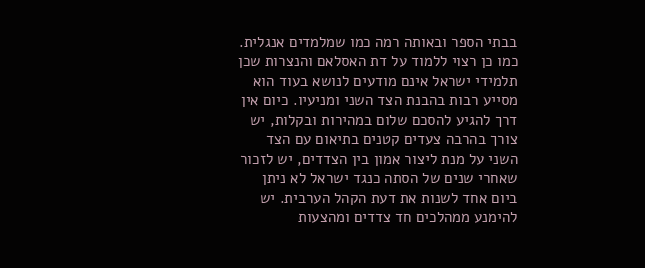בבתי הספר ובאותה רמה כמו שמלמדים אנגלית. כמו כן רצוי ללמוד על דת האסלאם והנצרות שכן תלמידי ישראל אינם מודעים לנושא בעוד הוא מסייע רבות בהבנת הצד השני ומניעיו. כיום אין דרך להגיע להסכם שלום במהירות ובקלות, יש צורך בהרבה צעדים קטנים בתיאום עם הצד השני על מנת ליצור אמון בין הצדדים, יש לזכור שאחרי שנים של הסתה כנגד ישראל לא ניתן ביום אחד לשנות את דעת הקהל הערבית. יש להימנע ממהלכים חד צדדים ומהצעות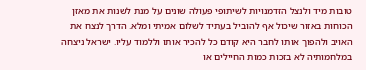טובות מיד ולנצל הזדמנויות לשיתופי פעולה שונים על מנת לשנות את מאזן הכוחות באזור שיכול אף להוביל בעתיד לשלום אמיתי ומלא. הדרך לנצח את האויב ולהפוך אותו לחבר היא קודם כל להכיר אותו וללמוד עליו. ישראל ניצחה במלחמותיה לא בזכות כמות החיילים או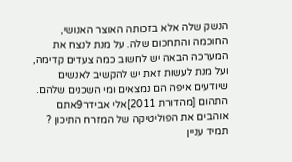הנשק שלה אלא בזכותה האוצר האנושי, החוכמה והתחכום שלה. על מנת לנצח את המערכה הבאה יש לחשוב כמה צעדים קדימה, ועל מנת לעשות זאת יש להקשיב לאנשים שיודעים איפה הם נמצאים ומי השכנים שלהם.
התהום [מהדורת 2011]אלי אבידר9אתם אוהבים את הפוליטיקה של המזרח התיכון ? תמיד עניין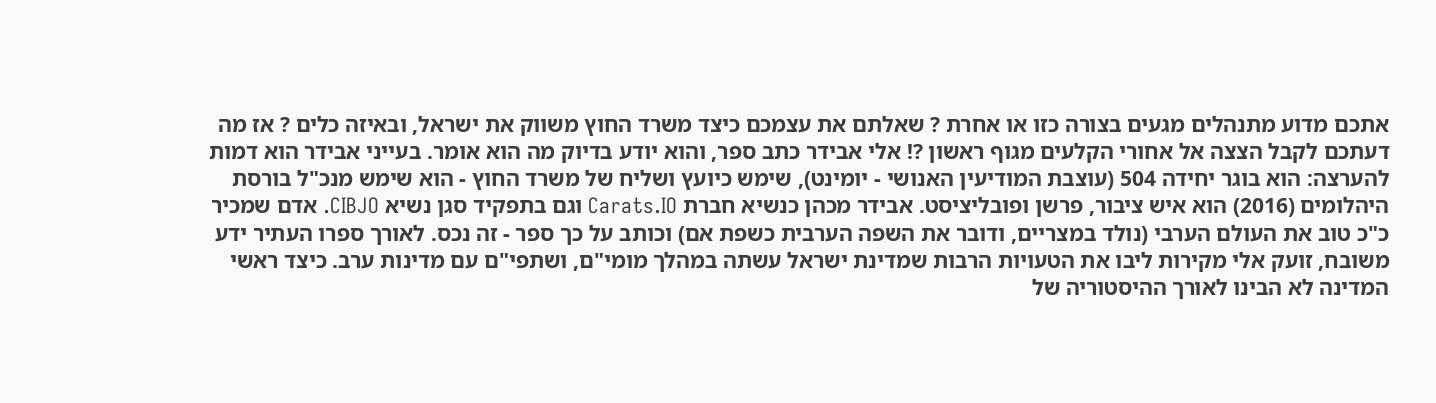אתכם מדוע מתנהלים מגעים בצורה כזו או אחרת ? שאלתם את עצמכם כיצד משרד החוץ משווק את ישראל, ובאיזה כלים ? אז מה דעתכם לקבל הצצה אל אחורי הקלעים מגוף ראשון ?! אלי אבידר כתב ספר, והוא יודע בדיוק מה הוא אומר. בעייני אבידר הוא דמות להערצה: הוא בוגר יחידה 504 (עוצבת המודיעין האנושי - יומינט), שימש כיועץ ושליח של משרד החוץ - הוא שימש מנכ"ל בורסת היהלומים (2016) הוא איש ציבור, פרשן ופובליציסט. אבידר מכהן כנשיא חברת Carats.IO וגם בתפקיד סגן נשיא CIBJO. אדם שמכיר כ"כ טוב את העולם הערבי (נולד במצריים, ודובר את השפה הערבית כשפת אם) וכותב על כך ספר - זה נכס. לאורך ספרו העתיר ידע משובח, זועק אלי מקירות ליבו את הטעויות הרבות שמדינת ישראל עשתה במהלך מומי"ם, ושתפי"ם עם מדינות ערב. כיצד ראשי המדינה לא הבינו לאורך ההיסטוריה של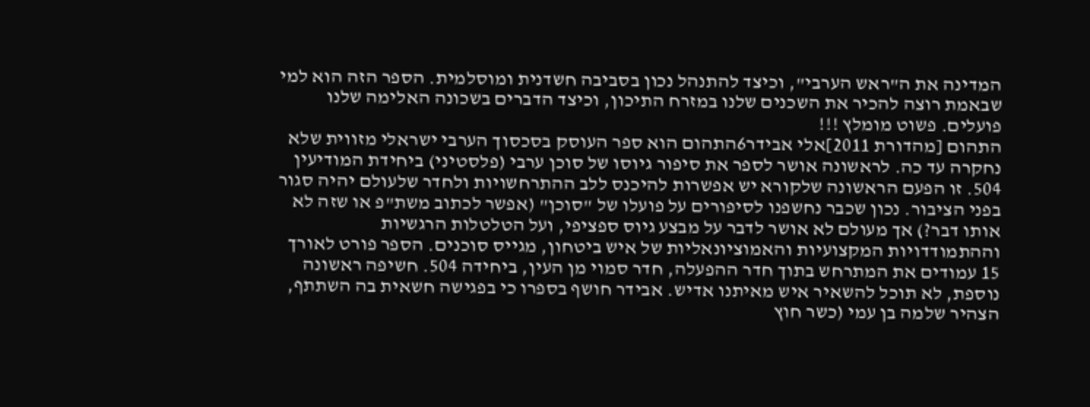המדינה את ה"ראש הערבי", וכיצד להתנהל נכון בסביבה חשדנית ומוסלמית. הספר הזה הוא למי שבאמת רוצה להכיר את השכנים שלנו במזרח התיכון, וכיצד הדברים בשכונה האלימה שלנו פועלים. פשוט מומלץ !!!
התהום [מהדורת 2011]אלי אבידר6התהום הוא ספר העוסק בסכסוך הערבי ישראלי מזווית שלא נחקרה עד כה. לראשונה אושר לספר את סיפור גיוסו של סוכן ערבי (פלסטיני) ביחידת המודיעין 504. זו הפעם הראשונה שלקורא יש אפשרות להיכנס ללב ההתרחשויות ולחדר שלעולם יהיה סגור בפני הציבור. נכון שכבר נחשפנו לסיפורים על פועלו של "סוכן" (אפשר לכתוב משת"פ או שזה לא אותו דבר?) אך מעולם לא אושר לדבר על מבצע גיוס ספציפי, ועל הטלטלות הרגשיות וההתמודדויות המקצועיות והאמוציונאליות של איש ביטחון, מגייס סוכנים. הספר פורט לאורך 15 עמודים את המתרחש בתוך חדר ההפעלה, חדר סמוי מן העין, ביחידה 504. חשיפה ראשונה נוספת, לא תוכל להשאיר איש מאיתנו אדיש. אבידר חושף בספרו כי בפגישה חשאית בה השתתף, הצהיר שלמה בן עמי (כשר חוץ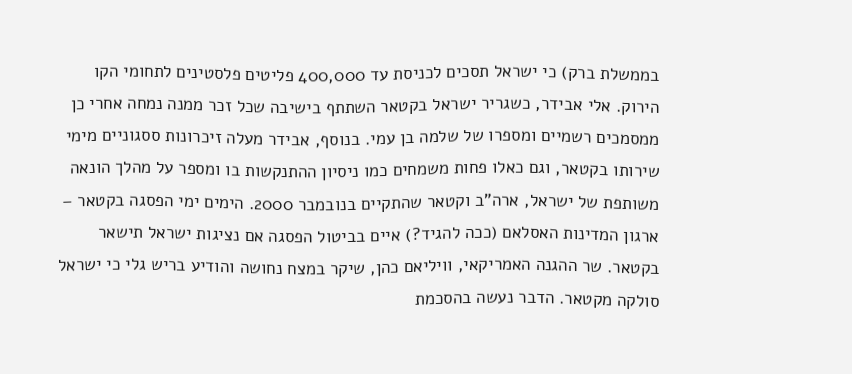בממשלת ברק) כי ישראל תסכים לכניסת עד 400,000 פליטים פלסטינים לתחומי הקו הירוק. אלי אבידר, כשגריר ישראל בקטאר השתתף בישיבה שכל זכר ממנה נמחה אחרי כן ממסמכים רשמיים ומספרו של שלמה בן עמי. בנוסף, אבידר מעלה זיכרונות ססגוניים מימי שירותו בקטאר, וגם כאלו פחות משמחים כמו ניסיון ההתנקשות בו ומספר על מהלך הונאה משותפת של ישראל, ארה"ב וקטאר שהתקיים בנובמבר 2000. הימים ימי הפסגה בקטאר – ארגון המדינות האסלאם (ככה להגיד?) איים בביטול הפסגה אם נציגות ישראל תישאר בקטאר. שר ההגנה האמריקאי, וויליאם כהן, שיקר במצח נחושה והודיע בריש גלי כי ישראל סולקה מקטאר. הדבר נעשה בהסכמת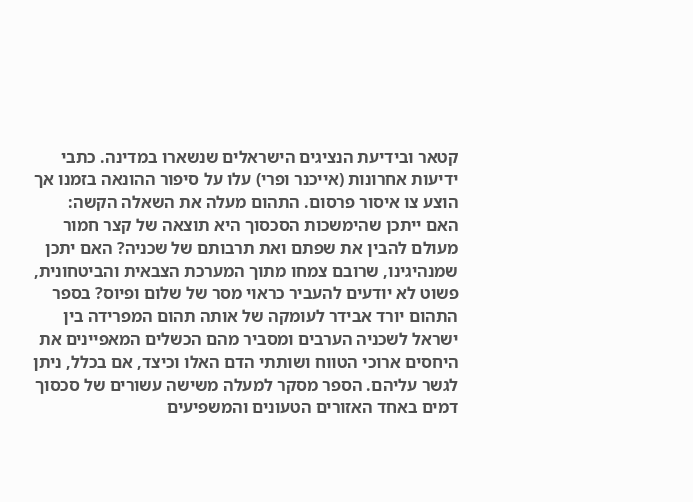קטאר ובידיעת הנציגים הישראלים שנשארו במדינה. כתבי ידיעות אחרונות (אייכנר ופרי) עלו על סיפור ההונאה בזמנו אך הוצע צו איסור פרסום. התהום מעלה את השאלה הקשה: האם ייתכן שהימשכות הסכסוך היא תוצאה של קצר חמור מעולם להבין את שפתם ואת תרבותם של שכניה? האם יתכן שמנהיגינו, שרובם צמחו מתוך המערכת הצבאית והביטחונית, פשוט לא יודעים להעביר כראוי מסר של שלום ופיוס? בספר התהום יורד אבידר לעומקה של אותה תהום המפרידה בין ישראל לשכניה הערבים ומסביר מהם הכשלים המאפיינים את היחסים ארוכי הטווח ושותתי הדם האלו וכיצד, אם בכלל, ניתן לגשר עליהם. הספר מסקר למעלה משישה עשורים של סכסוך דמים באחד האזורים הטעונים והמשפיעים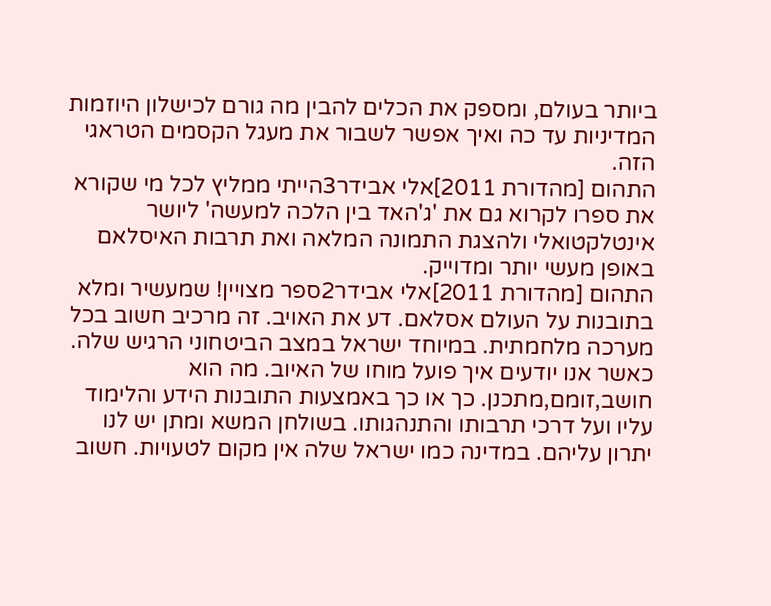ביותר בעולם, ומספק את הכלים להבין מה גורם לכישלון היוזמות המדיניות עד כה ואיך אפשר לשבור את מעגל הקסמים הטראגי הזה.
התהום [מהדורת 2011]אלי אבידר3הייתי ממליץ לכל מי שקורא את ספרו לקרוא גם את 'ג'האד בין הלכה למעשה' ליושר אינטלקטואלי ולהצגת התמונה המלאה ואת תרבות האיסלאם באופן מעשי יותר ומדוייק.
התהום [מהדורת 2011]אלי אבידר2ספר מצויין! שמעשיר ומלא בתובנות על העולם אסלאם. דע את האויב. זה מרכיב חשוב בכל מערכה מלחמתית. במיוחד ישראל במצב הביטחוני הרגיש שלה. כאשר אנו יודעים איך פועל מוחו של האיוב. מה הוא חושב,זומם,מתכנן. כך או כך באמצעות התובנות הידע והלימוד עליו ועל דרכי תרבותו והתנהגותו. בשולחן המשא ומתן יש לנו יתרון עליהם. במדינה כמו ישראל שלה אין מקום לטעויות. חשוב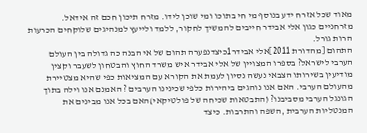מאוד שכל אזרח ידע בנוסף מי חי בתוכו ומי שוכן לידו. מזרח תיכון חכם זה אידאל. מזרחניים כגון אלי אבידר חייבים להמשיך לחקור, ללמד ולייעץ למנהיגים שלוקחים הכרעות הרות גורל.
התהום [מהדורת 2011]אלי אבידר1כיצדנפערה תהום של אי הבנה כה גדולה בין העולם הערבי לישראל? בספרו המצויין של אלי אבידר איש משרד החוץ והבטחון לשעבר וקצין מודיעין בשירותו הצבאי נעשה נסיון לעמת את הקורא עם המציאות כפי שהיא מצטיירת מהעולם הערבי. האם אנו נוהגים ביהירות כלפי שכינינו הערבים ? האמנם אנו וילה בתוך הגונגל הערבי מסביבנו? (התבטאות שכיחה של פולטיקאי)האם בכל אנו מבינים את המנטליות הערבית ,השפה והתרבות. כיצד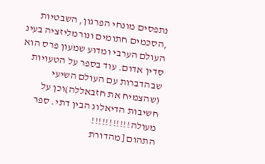נתפסים מונחי הפרגון, השבטיות ,הסכמים חתומים ונורמליזציה בעינ העולם הערבי ומדוע שמעון פרס הוא סדין אדום. עוד בספר על הטעויות שבהדברות עם העולם השיעי (שהצמיח את חזבאללה)וכן על חשיבות הדיאלוג הבין דתי. ספר מעולה!!!!!!!!!!!
התהום [מהדורת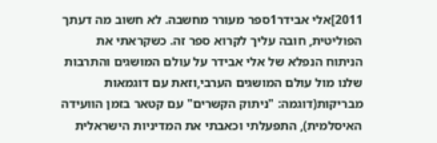2011]אלי אבידר1ספר מעורר מחשבה. לא חשוב מה דעתך הפוליטית, חובה עליך לקרוא ספר זה. כשקראתי את הניתוח הנפלא של אלי אבידר על עולם המושגים והתרבות שלנו מול עולם המושגים הערבי,וזאת עם דוגמאות מבריקות(דוגמה: "ניתוק הקשרים" עם קטאר בזמן הוועידה האיסלמית), התפעלתי וכאבתי את המדיניות הישראלית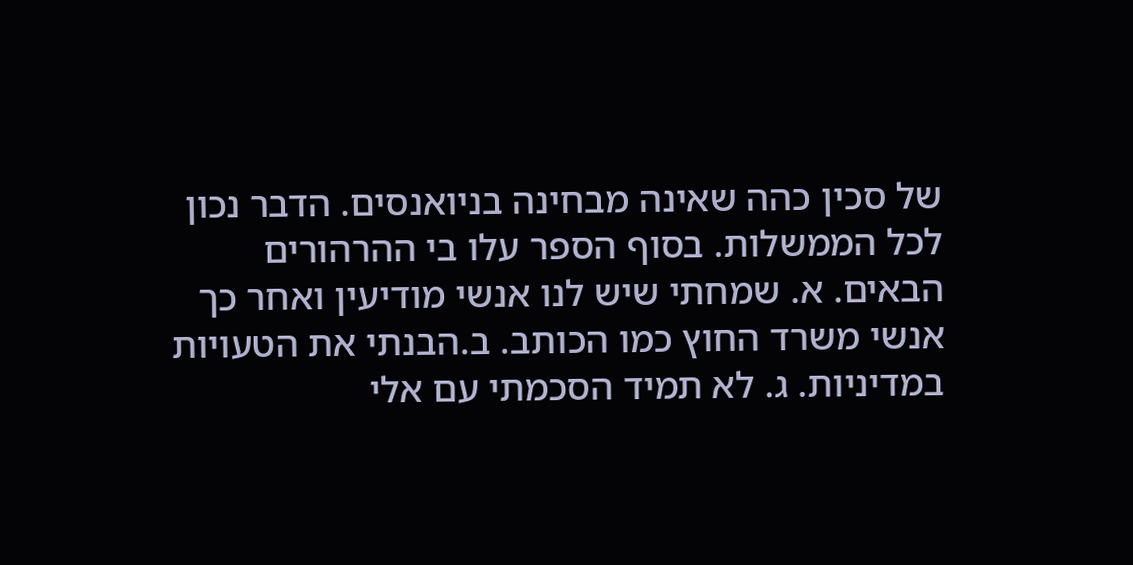של סכין כהה שאינה מבחינה בניואנסים. הדבר נכון לכל הממשלות. בסוף הספר עלו בי ההרהורים הבאים. א. שמחתי שיש לנו אנשי מודיעין ואחר כך אנשי משרד החוץ כמו הכותב. ב.הבנתי את הטעויות במדיניות. ג. לא תמיד הסכמתי עם אלי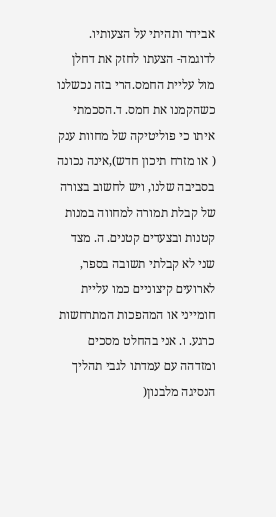אבידר ותהיתי על הצעותיו. לדוגמה- הצעתו לחזק את דחלן מול עליית החמס.הרי בזה נכשלנו כשהקמנו את חמס. ד.הסכמתי איתו כי פוליטיקה של מחוות ענק ( או מזרח תיכון חדש),אינה נכונה בסביבה שלנו, ויש לחשוב בצורה של קבלת תמורה למחווה במנות קטנות ובצעדים קטנים. ה. מצד שני לא קבלתי תשובה בספר, לארועים קיצוניים כמו עליית חומייני או המהפכות המתרחשות כרגע. ו. אני בהחלט מסכים ומזדהה עם עמדתו לגבי תהליך הנסיגה מלבנון(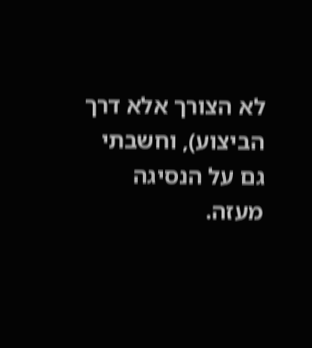לא הצורך אלא דרך הביצוע), וחשבתי גם על הנסיגה מעזה.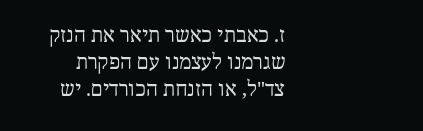ז. כאבתי כאשר תיאר את הנזק שגרמנו לעצמנו עם הפקרת צד"ל, או הזנחת הכורדים. יש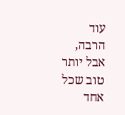עוד הרבה, אבל יותר טוב שכל אחד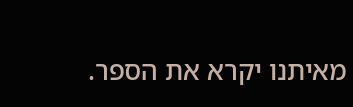מאיתנו יקרא את הספר.